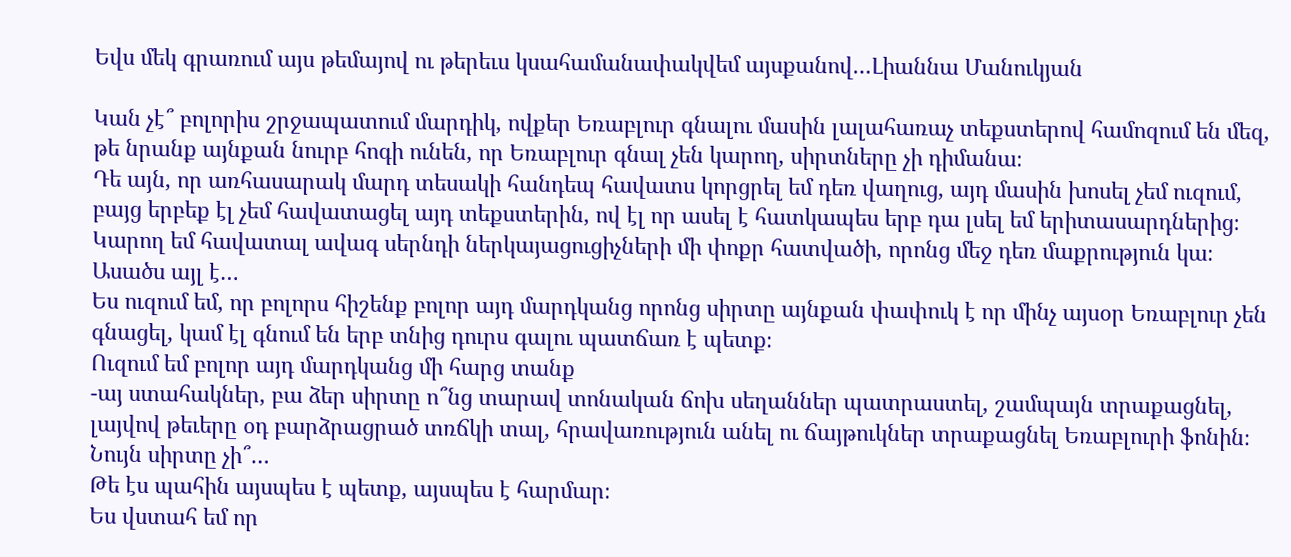Եվս մեկ գրառում այս թեմայով ու թերեւս կսահամանափակվեմ այսքանով…Լիաննա Մանուկյան

Կան չէ՞ բոլորիս շրջապատում մարդիկ, ովքեր Եռաբլուր գնալու մասին լալահառաչ տեքստերով համոզում են մեզ, թե նրանք այնքան նուրբ հոգի ունեն, որ Եռաբլուր գնալ չեն կարող, սիրտները չի դիմանա։
Դե այն, որ առհասարակ մարդ տեսակի հանդեպ հավատս կորցրել եմ դեռ վաղուց, այդ մասին խոսել չեմ ուզում, բայց երբեք էլ չեմ հավատացել այդ տեքստերին, ով էլ որ ասել է հատկապես երբ դա լսել եմ երիտասարդներից։
Կարող եմ հավատալ ավագ սերնդի ներկայացուցիչների մի փոքր հատվածի, որոնց մեջ դեռ մաքրություն կա։
Ասածս այլ է…
Ես ուզում եմ, որ բոլորս հիշենք բոլոր այդ մարդկանց որոնց սիրտը այնքան փափուկ է որ մինչ այսօր Եռաբլուր չեն գնացել, կամ էլ գնում են երբ տնից դուրս գալու պատճառ է պետք։
Ուզում եմ բոլոր այդ մարդկանց մի հարց տանք
-այ ստահակներ, բա ձեր սիրտը ո՞նց տարավ տոնական ճոխ սեղաններ պատրաստել, շամպայն տրաքացնել, լայվով թեւերը օդ բարձրացրած տռճկի տալ, հրավառություն անել ու ճայթուկներ տրաքացնել Եռաբլուրի ֆոնին։
Նույն սիրտը չի՞…
Թե էս պահին այսպես է պետք, այսպես է հարմար։
Ես վստահ եմ որ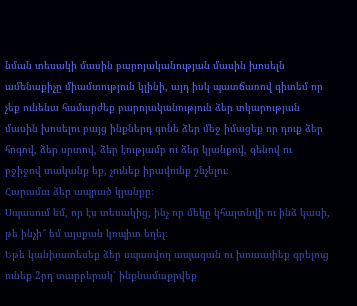նման տեսակի մասին բարոյականության մասին խոսելն ամենաքիչը միամտություն կլինի, այդ իսկ պատճառով գիտեմ որ չեք ունենա համարժեք բարոյականություն ձեր տկարության մասին խոսելու բայց ինքներդ գոնե ձեր մեջ իմացեք որ դուք ձեր հոգով, ձեր սրտով, ձեր էությամբ ու ձեր կյանքով, գենով ու բջիջով տականք եք, չունեք իրավունք շնչելու։
Հարամա ձեր ապրած կյանքը։
Սպասում եմ, որ էս տեսակից, ինչ որ մեկը կհայտնվի ու ինձ կասի, թե ինչի՞ եմ այսքան կոպիտ եղել։
Եթե կանխատեսեք ձեր սպասվող ապագան ու խուսափեք գրելուց ունեք 2րդ տարբերակ՝ ինքնամաքրվեք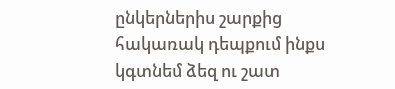ընկերներիս շարքից հակառակ դեպքում ինքս կգտնեմ ձեզ ու շատ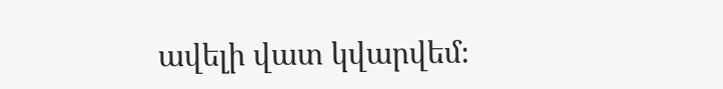ավելի վատ կվարվեմ։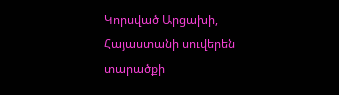Կորսված Արցախի, Հայաստանի սուվերեն տարածքի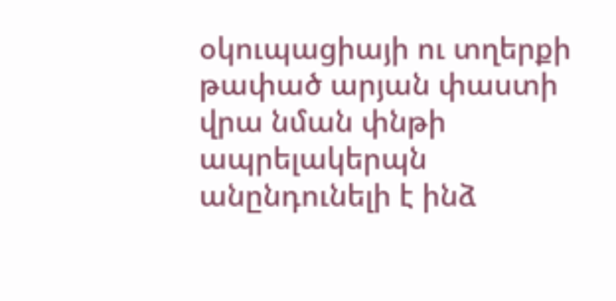օկուպացիայի ու տղերքի թափած արյան փաստի վրա նման փնթի ապրելակերպն անընդունելի է ինձ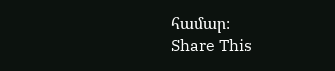համար։
Share This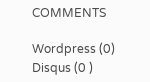COMMENTS

Wordpress (0)
Disqus (0 )